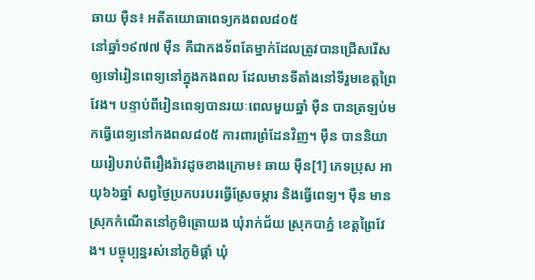ឆាយ ម៉ឺន៖ អតីតយោធាពេទ្យកងពល៨០៥
នៅឆ្នាំ១៩៧៧ ម៉ឺន គឺជាកងទ័ពតែម្នាក់ដែលត្រូវបានជ្រើសរើសឲ្យទៅរៀនពេទ្យនៅក្នុងកងពល ដែលមានទីតាំងនៅទីរួមខេត្តព្រៃវែង។ បន្ទាប់ពីរៀនពេទ្យបានរយៈពេលមួយឆ្នាំ ម៉ឺន បានត្រឡប់មកធ្វើពេទ្យនៅកងពល៨០៥ ការពារព្រំដែនវិញ។ ម៉ឺន បាននិយាយរៀបរាប់ពីរឿងរ៉ាវដូចខាងក្រោម៖ ឆាយ ម៉ឺន[1] ភេទប្រុស អាយុ៦៦ឆ្នាំ សព្វថ្ងៃប្រកបរបរធ្វើស្រែចម្ការ និងធ្វើពេទ្យ។ ម៉ឺន មានស្រុកកំណើតនៅភូមិត្រោយង ឃុំរាក់ជ័យ ស្រុកបាភ្នំ ខេត្តព្រៃវែង។ បច្ចុប្បន្នរស់នៅភូមិផ្គាំ ឃុំ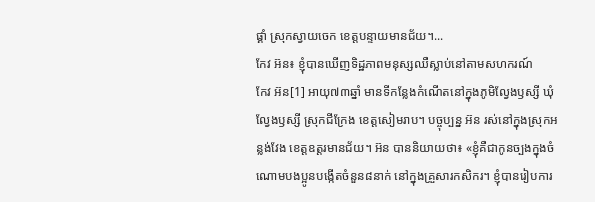ផ្គាំ ស្រុកស្វាយចេក ខេត្តបន្ទាយមានជ័យ។...
កែវ អ៊ន៖ ខ្ញុំបានឃើញទិដ្ឋភាពមនុស្សឈឺស្លាប់នៅតាមសហករណ៍
កែវ អ៊ន[1] អាយុ៧៣ឆ្នាំ មានទីកន្លែងកំណើតនៅក្នុងភូមិល្វែងឫស្សី ឃុំល្វែងឫស្សី ស្រុកជីក្រែង ខេត្ដសៀមរាប។ បច្ចុប្បន្ន អ៊ន រស់នៅក្នុងស្រុកអន្លង់វែង ខេត្ដឧត្ដរមានជ័យ។ អ៊ន បាននិយាយថា៖ «ខ្ញុំគឺជាកូនច្បងក្នុងចំណោមបងប្អូនបង្កើតចំនួន៨នាក់ នៅក្នុងគ្រួសារកសិករ។ ខ្ញុំបានរៀបការ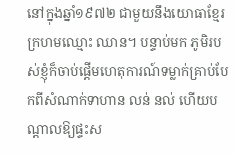នៅក្នុងឆ្នាំ១៩៧២ ជាមួយនឹងយោធាខ្មែរក្រហមឈ្មោះ ឈាន។ បន្ទាប់មក ភូមិរបស់ខ្ញុំក៏ចាប់ផ្ដើមហេតុការណ៍ទម្លាក់គ្រាប់បែកពីសំណាក់ទាហាន លន់ នល់ ហើយបណ្ដាលឱ្យផ្ទះស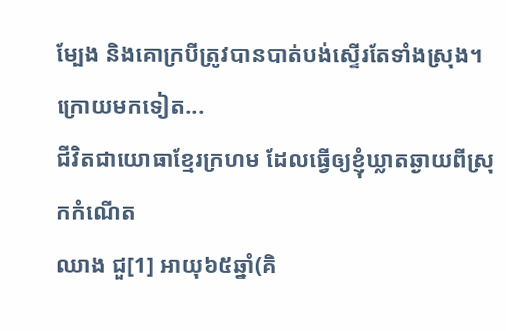ម្បែង និងគោក្របីត្រូវបានបាត់បង់ស្ទើរតែទាំងស្រុង។ ក្រោយមកទៀត...
ជីវិតជាយោធាខ្មែរក្រហម ដែលធ្វើឲ្យខ្ញុំឃ្លាតឆ្ងាយពីស្រុកកំណើត
ឈាង ជួ[1] អាយុ៦៥ឆ្នាំ(គិ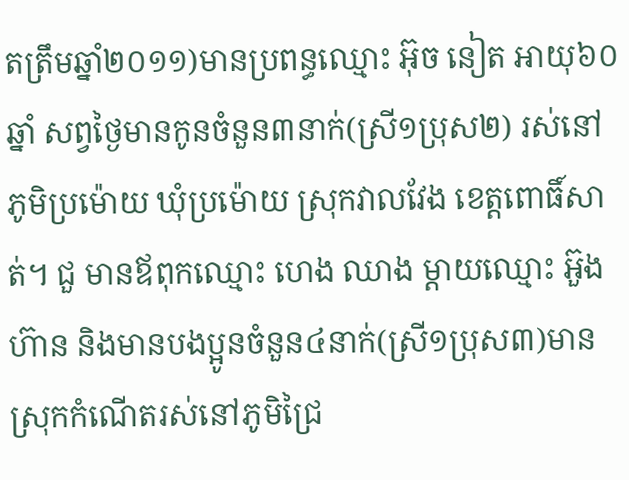តត្រឹមឆ្នាំ២០១១)មានប្រពន្ធឈ្មោះ អ៊ុច នៀត អាយុ៦០ឆ្នាំ សព្វថ្ងៃមានកូនចំនួន៣នាក់(ស្រី១ប្រុស២) រស់នៅភូមិប្រម៉ោយ ឃុំប្រម៉ោយ ស្រុកវាលវែង ខេត្តពោធិ៍សាត់។ ជួ មានឪពុកឈ្មោះ ហេង ឈាង ម្តាយឈ្មោះ អ៊ួង ហ៊ាន និងមានបងប្អូនចំនួន៤នាក់(ស្រី១ប្រុស៣)មានស្រុកកំណើតរស់នៅភូមិជ្រៃ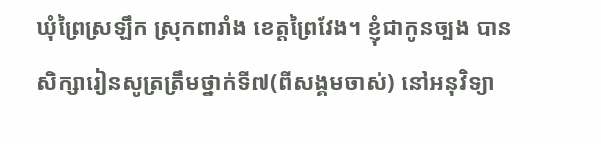ឃុំព្រៃស្រឡឹក ស្រុកពារាំង ខេត្តព្រៃវែង។ ខ្ញុំជាកូនច្បង បានសិក្សារៀនសូត្រត្រឹមថ្នាក់ទី៧(ពីសង្គមចាស់) នៅអនុវិទ្យា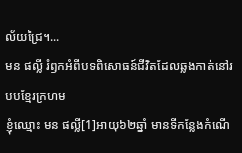ល័យជ្រៃ។...
មន ផល្លី រំឭកអំពីបទពិសោធន៍ជីវិតដែលឆ្លងកាត់នៅរបបខ្មែរក្រហម
ខ្ញុំឈ្មោះ មន ផល្លី[1]អាយុ៦២ឆ្នាំ មានទីកន្លែងកំណើ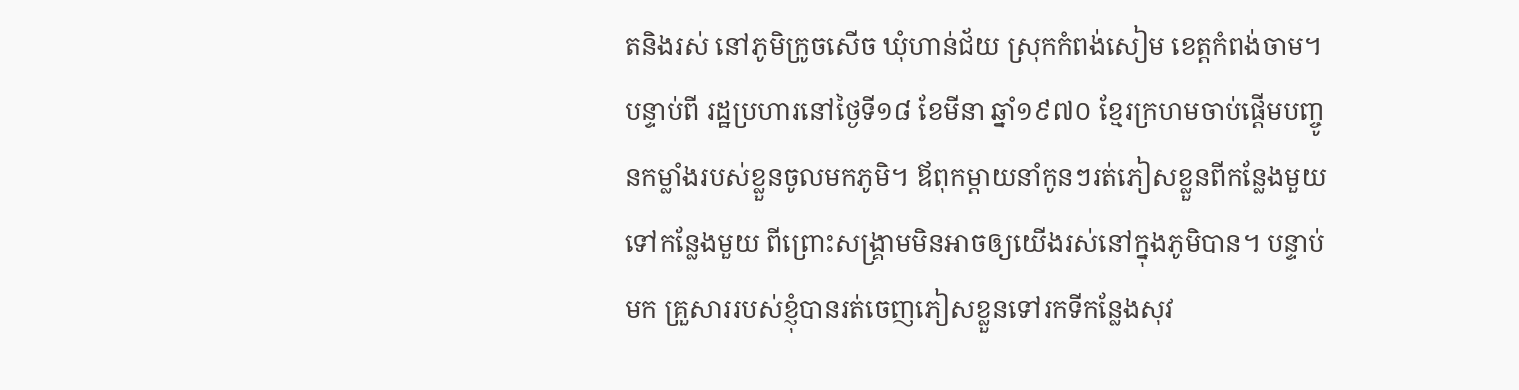តនិងរស់ នៅភូមិក្រូចសើច ឃុំហាន់ជ័យ ស្រុកកំពង់សៀម ខេត្តកំពង់ចាម។ បន្ទាប់ពី រដ្ឋប្រហារនៅថ្ងៃទី១៨ ខែមីនា ឆ្នាំ១៩៧០ ខ្មែរក្រហមចាប់ផ្ដើមបញ្ចូនកម្លាំងរបស់ខ្លួនចូលមកភូមិ។ ឪពុកម្ដាយនាំកូនៗរត់ភៀសខ្លួនពីកន្លែងមួយទៅកន្លែងមួយ ពីព្រោះសង្រ្គាមមិនអាចឲ្យយើងរស់នៅក្នុងភូមិបាន។ បន្ទាប់មក គ្រួសាររបស់ខ្ញុំបានរត់ចេញភៀសខ្លួនទៅរកទីកន្លែងសុវ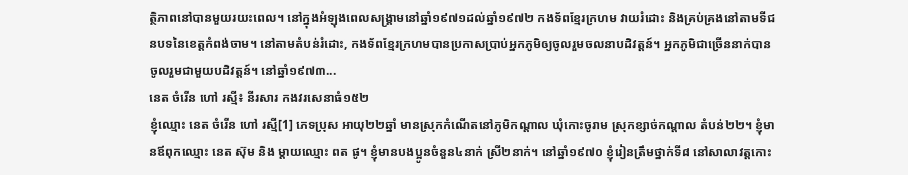ត្ថិភាពនៅបានមួយរយះពេល។ នៅក្នុងអំឡុងពេលសង្រ្គាមនៅឆ្នាំ១៩៧១ដល់ឆ្នាំ១៩៧២ កងទ័ពខ្មែរក្រហម វាយរំដោះ និងគ្រប់គ្រងនៅតាមទីជនបទនៃខេត្តកំពង់ចាម។ នៅតាមតំបន់រំដោះ, កងទ័ពខ្មែរក្រហមបានប្រកាសប្រាប់អ្នកភូមិឲ្យចូលរួមចលនាបដិវត្តន៍។ អ្នកភូមិជាច្រើននាក់បានចូលរួមជាមួយបដិវត្តន៍។ នៅឆ្នាំ១៩៧៣...
នេត ចំរើន ហៅ រស្មី៖ នីរសារ កងវរសេនាធំ១៥២
ខ្ញុំឈ្មោះ នេត ចំរើន ហៅ រស្មី[1] ភេទប្រុស អាយុ២២ឆ្នាំ មានស្រុកកំណើតនៅភូមិកណ្តាល ឃុំកោះចូរាម ស្រុកខ្សាច់កណ្តាល តំបន់២២។ ខ្ញុំមានឪពុកឈ្មោះ នេត ស៊ុម និង ម្តាយឈ្មោះ ពត ផូ។ ខ្ញុំមានបងប្អូនចំនួន៤នាក់ ស្រី២នាក់។ នៅឆ្នាំ១៩៧០ ខ្ញុំរៀនត្រឹមថ្នាក់ទី៨ នៅសាលាវត្តកោះ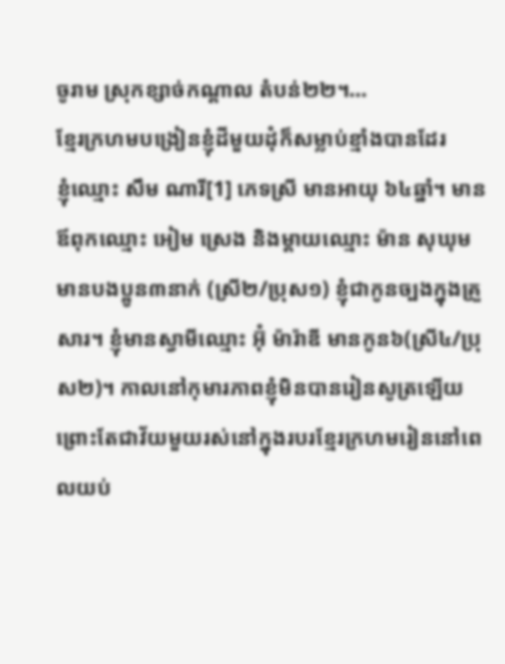ចូរាម ស្រុកខ្សាច់កណ្តាល តំបន់២២។...
ខ្មែរក្រហមបង្រៀនខ្ញុំដីមួយដុំក៏សម្លាប់ខ្មាំងបានដែរ
ខ្ញុំឈ្មោះ សឹម ណារី[1] ភេទស្រី មានអាយុ ៦៤ឆ្នាំ។ មានឪពុកឈ្មោះ អៀម ស្រេង និងម្ដាយឈ្មោះ ម៉ាន សុឃុម មានបងប្អូន៣នាក់ (ស្រី២/ប្រុស១) ខ្ញុំជាកូនច្បងក្នុងគ្រួសារ។ ខ្ញុំមានស្វាមីឈ្មោះ អ៊ុំ ម៉ារ៉ាឌី មានកូន៦(ស្រី៤/ប្រុស២)។ កាលនៅកុមារភាពខ្ញុំមិនបានរៀនសូត្រឡើយព្រោះតែជាវ័យមួយរស់នៅក្នុងរបរខ្មែរក្រហមរៀននៅពេលយប់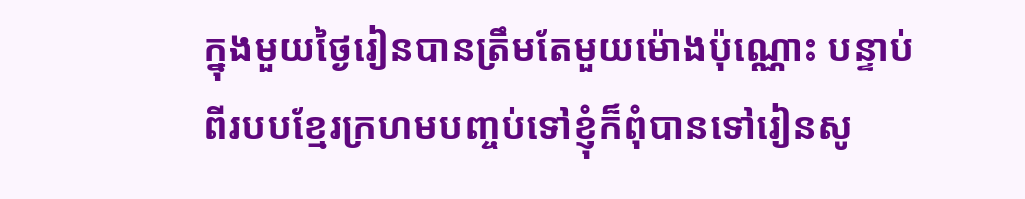ក្នុងមួយថ្ងៃរៀនបានត្រឹមតែមួយម៉ោងប៉ុណ្ណោះ បន្ទាប់ពីរបបខ្មែរក្រហមបញ្ចប់ទៅខ្ញុំក៏ពុំបានទៅរៀនសូ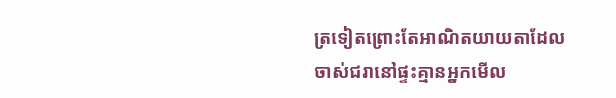ត្រទៀតព្រោះតែអាណិតយាយតាដែលចាស់ជរានៅផ្ទះគ្មានអ្នកមើល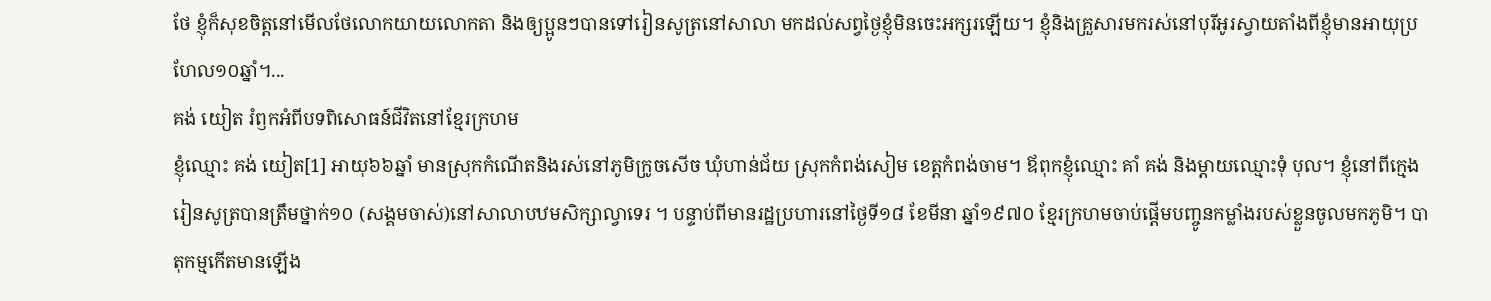ថែ ខ្ញុំក៏សុខចិត្តនៅមើលថែលោកយាយលោកតា និងឲ្យប្អូនៗបានទៅរៀនសូត្រនៅសាលា មកដល់សព្វថ្ងៃខ្ញុំមិនចេះអក្សរឡើយ។ ខ្ញុំនិងគ្រួសារមករស់នៅបុរីអូរស្វាយតាំងពីខ្ញុំមានអាយុប្រហែល១០ឆ្នាំ។...
គង់ យៀត រំឭកអំពីបទពិសោធន៍ជីវិតនៅខ្មែរក្រហម
ខ្ញុំឈ្មោះ គង់ យៀត[1] អាយុ៦៦ឆ្នាំ មានស្រុកកំណើតនិងរស់នៅភូមិក្រូចសើច ឃុំហាន់ជ័យ ស្រុកកំពង់សៀម ខេត្តកំពង់ចាម។ ឪពុកខ្ញុំឈ្មោះ គាំ គង់ និងម្ដាយឈ្មោះទុំ បុល។ ខ្ញុំនៅពីក្មេងរៀនសូត្របានត្រឹមថ្នាក់១០ (សង្គមចាស់)នៅសាលាបឋមសិក្សាល្វាទេរ ។ បន្ទាប់ពីមានរដ្ឋប្រហារនៅថ្ងៃទី១៨ ខែមីនា ឆ្នាំ១៩៧០ ខ្មែរក្រហមចាប់ផ្ដើមបញ្ចូនកម្លាំងរបស់ខ្លួនចូលមកភូមិ។ បាតុកម្មកើតមានឡើង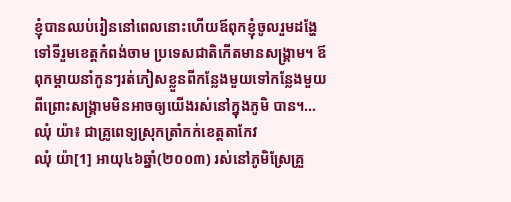ខ្ញុំបានឈប់រៀននៅពេលនោះហើយឪពុកខ្ញុំចូលរួមដង្ហែទៅទីរួមខេត្តកំពង់ចាម ប្រទេសជាតិកើតមានសង្រ្គាម។ ឪពុកម្ដាយនាំកូនៗរត់ភៀសខ្លួនពីកន្លែងមួយទៅកន្លែងមួយ ពីព្រោះសង្រ្គាមមិនអាចឲ្យយើងរស់នៅក្នុងភូមិ បាន។...
ឈុំ យ៉ា៖ ជាគ្រូពេទ្យស្រុកត្រាំកក់ខេត្តតាកែវ
ឈុំ យ៉ា[1] អាយុ៤៦ឆ្នាំ(២០០៣) រស់នៅភូមិស្រែគ្រួ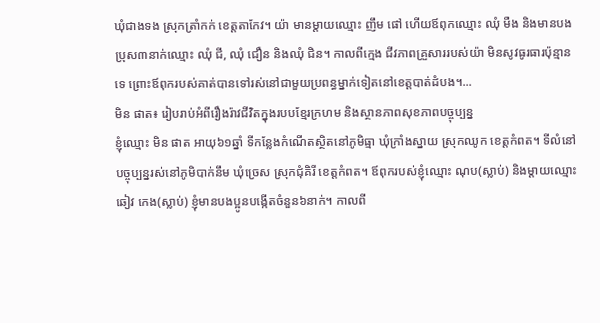ឃុំជាងទង ស្រុកត្រាំកក់ ខេត្តតាកែវ។ យ៉ា មានម្ដាយឈ្មោះ ញឹម ផៅ ហើយឪពុកឈ្មោះ ឈុំ មឺង និងមានបងប្រុស៣នាក់ឈ្មោះ ឈុំ ជី, ឈុំ ជឿន និងឈុំ ជិន។ កាលពីក្មេង ជីវភាពគ្រួសាររបស់យ៉ា មិនសូវធូរធារប៉ុន្មានទេ ព្រោះឪពុករបស់គាត់បានទៅរស់នៅជាមួយប្រពន្ធម្នាក់ទៀតនៅខេត្តបាត់ដំបង។...
មិន ផាត៖ រៀបរាប់អំពីរឿងរ៉ាវជីវិតក្នុងរបបខ្មែរក្រហម និងស្ថានភាពសុខភាពបច្ចុប្បន្ន
ខ្ញុំឈ្មោះ មិន ផាត អាយុ៦១ឆ្នាំ ទីកន្លែងកំណើតស្ថិតនៅភូមិធ្មា ឃុំក្រាំងស្នាយ ស្រុកឈូក ខេត្តកំពត។ ទីលំនៅបច្ចុប្បន្នរស់នៅភូមិបាក់នឹម ឃុំច្រេស ស្រុកជុំគិរី ខេត្តកំពត។ ឪពុករបស់ខ្ញុំឈ្មោះ ណុប(ស្លាប់) និងម្តាយឈ្មោះ ឆៀវ កេង(ស្លាប់) ខ្ញុំមានបងប្អូនបង្កើតចំនួន៦នាក់។ កាលពី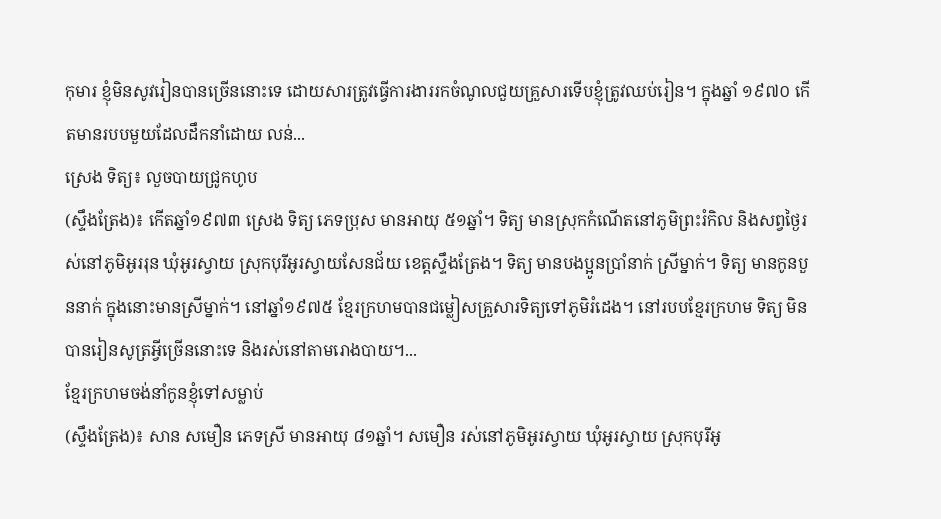កុមារ ខ្ញុំមិនសូវរៀនបានច្រើននោះទេ ដោយសារត្រូវធ្វើការងាររកចំណូលជួយគ្រួសារទើបខ្ញុំត្រូវឈប់រៀន។ ក្នុងឆ្នាំ ១៩៧០ កើតមានរបបមួយដែលដឹកនាំដោយ លន់...
ស្រេង ទិត្យ៖ លួចបាយជ្រូកហូប
(ស្ទឹងត្រែង)៖ កើតឆ្នាំ១៩៧៣ ស្រេង ទិត្យ ភេទប្រុស មានអាយុ ៥១ឆ្នាំ។ ទិត្យ មានស្រុកកំណើតនៅភូមិព្រះរំកិល និងសព្វថ្ងៃរស់នៅភូមិអូររុន ឃុំអូរស្វាយ ស្រុកបុរីអូរស្វាយសែនជ័យ ខេត្តស្ទឹងត្រែង។ ទិត្យ មានបងប្អូនប្រាំនាក់ ស្រីម្នាក់។ ទិត្យ មានកូនបួននាក់ ក្នុងនោះមានស្រីម្នាក់។ នៅឆ្នាំ១៩៧៥ ខ្មែរក្រហមបានជម្លៀសគ្រួសារទិត្យទៅភូមិរំដេង។ នៅរបបខ្មែរក្រហម ទិត្យ មិនបានរៀនសូត្រអ្វីច្រើននោះទេ និងរស់នៅតាមរោងបាយ។...
ខ្មែរក្រហមចង់នាំកូនខ្ញុំទៅសម្លាប់
(ស្ទឹងត្រែង)៖ សាន សមឿន ភេទស្រី មានអាយុ ៨១ឆ្នាំ។ សមឿន រស់នៅភូមិអូរស្វាយ ឃុំអូរស្វាយ ស្រុកបុរីអូ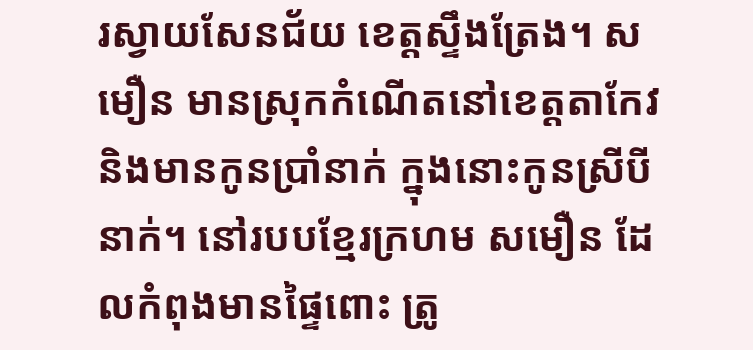រស្វាយសែនជ័យ ខេត្តស្ទឹងត្រែង។ សមឿន មានស្រុកកំណើតនៅខេត្តតាកែវ និងមានកូនប្រាំនាក់ ក្នុងនោះកូនស្រីបីនាក់។ នៅរបបខ្មែរក្រហម សមឿន ដែលកំពុងមានផ្ទៃពោះ ត្រូ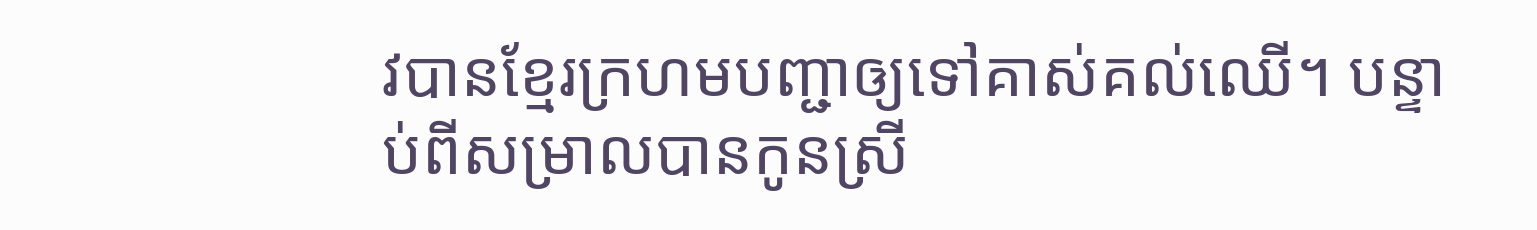វបានខ្មែរក្រហមបញ្ជាឲ្យទៅគាស់គល់ឈើ។ បន្ទាប់ពីសម្រាលបានកូនស្រី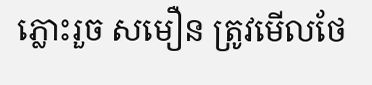ភ្លោះរួច សមឿន ត្រូវមើលថែ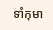ទាំកុមា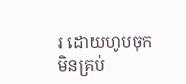រ ដោយហូបចុកមិនគ្រប់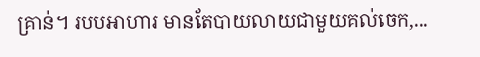គ្រាន់។ របបអាហារ មានតែបាយលាយជាមួយគល់ចេក,...